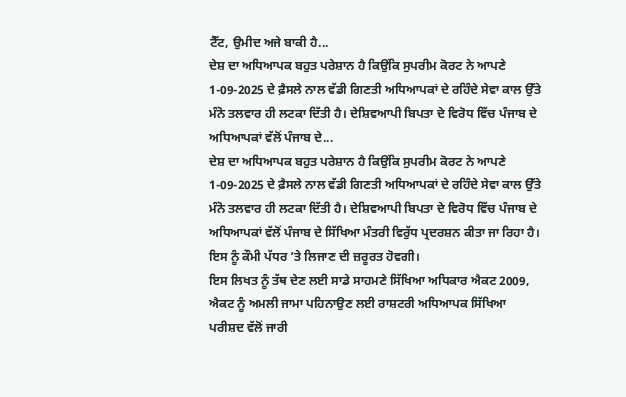ਟੈੱਟ, ਉਮੀਦ ਅਜੇ ਬਾਕੀ ਹੈ...
ਦੇਸ਼ ਦਾ ਅਧਿਆਪਕ ਬਹੁਤ ਪਰੇਸ਼ਾਨ ਹੈ ਕਿਉਂਕਿ ਸੁਪਰੀਮ ਕੋਰਟ ਨੇ ਆਪਣੇ 1-09-2025 ਦੇ ਫ਼ੈਸਲੇ ਨਾਲ ਵੱਡੀ ਗਿਣਤੀ ਅਧਿਆਪਕਾਂ ਦੇ ਰਹਿੰਦੇ ਸੇਵਾ ਕਾਲ ਉੱਤੇ ਮੰਨੋ ਤਲਵਾਰ ਹੀ ਲਟਕਾ ਦਿੱਤੀ ਹੈ। ਦੇਸ਼ਿਵਆਪੀ ਬਿਪਤਾ ਦੇ ਵਿਰੋਧ ਵਿੱਚ ਪੰਜਾਬ ਦੇ ਅਧਿਆਪਕਾਂ ਵੱਲੋਂ ਪੰਜਾਬ ਦੇ...
ਦੇਸ਼ ਦਾ ਅਧਿਆਪਕ ਬਹੁਤ ਪਰੇਸ਼ਾਨ ਹੈ ਕਿਉਂਕਿ ਸੁਪਰੀਮ ਕੋਰਟ ਨੇ ਆਪਣੇ 1-09-2025 ਦੇ ਫ਼ੈਸਲੇ ਨਾਲ ਵੱਡੀ ਗਿਣਤੀ ਅਧਿਆਪਕਾਂ ਦੇ ਰਹਿੰਦੇ ਸੇਵਾ ਕਾਲ ਉੱਤੇ ਮੰਨੋ ਤਲਵਾਰ ਹੀ ਲਟਕਾ ਦਿੱਤੀ ਹੈ। ਦੇਸ਼ਿਵਆਪੀ ਬਿਪਤਾ ਦੇ ਵਿਰੋਧ ਵਿੱਚ ਪੰਜਾਬ ਦੇ ਅਧਿਆਪਕਾਂ ਵੱਲੋਂ ਪੰਜਾਬ ਦੇ ਸਿੱਖਿਆ ਮੰਤਰੀ ਵਿਰੁੱਧ ਪ੍ਰਦਰਸ਼ਨ ਕੀਤਾ ਜਾ ਰਿਹਾ ਹੈ। ਇਸ ਨੂੰ ਕੌਮੀ ਪੱਧਰ ’ਤੇ ਲਿਜਾਣ ਦੀ ਜ਼ਰੂਰਤ ਹੋਵਗੀ।
ਇਸ ਲਿਖਤ ਨੂੰ ਤੱਥ ਦੇਣ ਲਈ ਸਾਡੇ ਸਾਹਮਣੇ ਸਿੱਖਿਆ ਅਧਿਕਾਰ ਐਕਟ 2009, ਐਕਟ ਨੂੰ ਅਮਲੀ ਜਾਮਾ ਪਹਿਨਾਉਣ ਲਈ ਰਾਸ਼ਟਰੀ ਅਧਿਆਪਕ ਸਿੱਖਿਆ ਪਰੀਸ਼ਦ ਵੱਲੋਂ ਜਾਰੀ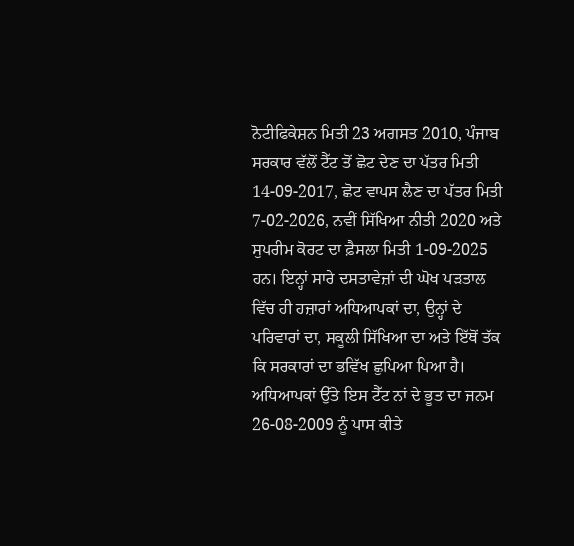ਨੋਟੀਫਿਕੇਸ਼ਨ ਮਿਤੀ 23 ਅਗਸਤ 2010, ਪੰਜਾਬ ਸਰਕਾਰ ਵੱਲੋਂ ਟੈੱਟ ਤੋਂ ਛੋਟ ਦੇਣ ਦਾ ਪੱਤਰ ਮਿਤੀ 14-09-2017, ਛੋਟ ਵਾਪਸ ਲੈਣ ਦਾ ਪੱਤਰ ਮਿਤੀ 7-02-2026, ਨਵੀਂ ਸਿੱਖਿਆ ਨੀਤੀ 2020 ਅਤੇ ਸੁਪਰੀਮ ਕੋਰਟ ਦਾ ਫ਼ੈਸਲਾ ਮਿਤੀ 1-09-2025 ਹਨ। ਇਨ੍ਹਾਂ ਸਾਰੇ ਦਸਤਾਵੇਜ਼ਾਂ ਦੀ ਘੋਖ ਪੜਤਾਲ ਵਿੱਚ ਹੀ ਹਜ਼ਾਰਾਂ ਅਧਿਆਪਕਾਂ ਦਾ, ਉਨ੍ਹਾਂ ਦੇ ਪਰਿਵਾਰਾਂ ਦਾ, ਸਕੂਲੀ ਸਿੱਖਿਆ ਦਾ ਅਤੇ ਇੱਥੋਂ ਤੱਕ ਕਿ ਸਰਕਾਰਾਂ ਦਾ ਭਵਿੱਖ ਛੁਪਿਆ ਪਿਆ ਹੈ।
ਅਧਿਆਪਕਾਂ ਉੱਤੇ ਇਸ ਟੈੱਟ ਨਾਂ ਦੇ ਭੂਤ ਦਾ ਜਨਮ 26-08-2009 ਨੂੰ ਪਾਸ ਕੀਤੇ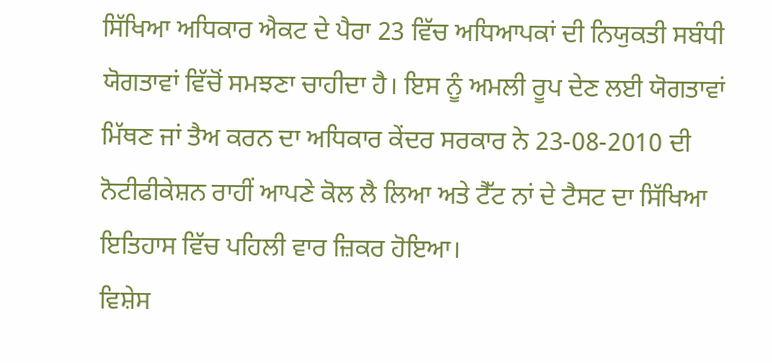ਸਿੱਖਿਆ ਅਧਿਕਾਰ ਐਕਟ ਦੇ ਪੈਰਾ 23 ਵਿੱਚ ਅਧਿਆਪਕਾਂ ਦੀ ਨਿਯੁਕਤੀ ਸਬੰਧੀ ਯੋਗਤਾਵਾਂ ਵਿੱਚੋਂ ਸਮਝਣਾ ਚਾਹੀਦਾ ਹੈ। ਇਸ ਨੂੰ ਅਮਲੀ ਰੂਪ ਦੇਣ ਲਈ ਯੋਗਤਾਵਾਂ ਮਿੱਥਣ ਜਾਂ ਤੈਅ ਕਰਨ ਦਾ ਅਧਿਕਾਰ ਕੇਂਦਰ ਸਰਕਾਰ ਨੇ 23-08-2010 ਦੀ ਨੋਟੀਫੀਕੇਸ਼ਨ ਰਾਹੀਂ ਆਪਣੇ ਕੋਲ ਲੈ ਲਿਆ ਅਤੇ ਟੈੱਟ ਨਾਂ ਦੇ ਟੈਸਟ ਦਾ ਸਿੱਖਿਆ ਇਤਿਹਾਸ ਵਿੱਚ ਪਹਿਲੀ ਵਾਰ ਜ਼ਿਕਰ ਹੋਇਆ।
ਵਿਸ਼ੇਸ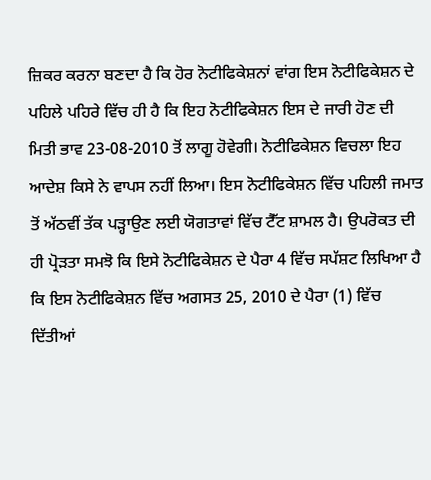ਜ਼ਿਕਰ ਕਰਨਾ ਬਣਦਾ ਹੈ ਕਿ ਹੋਰ ਨੋਟੀਫਿਕੇਸ਼ਨਾਂ ਵਾਂਗ ਇਸ ਨੋਟੀਫਿਕੇਸ਼ਨ ਦੇ ਪਹਿਲੇ ਪਹਿਰੇ ਵਿੱਚ ਹੀ ਹੈ ਕਿ ਇਹ ਨੋਟੀਫਿਕੇਸ਼ਨ ਇਸ ਦੇ ਜਾਰੀ ਹੋਣ ਦੀ ਮਿਤੀ ਭਾਵ 23-08-2010 ਤੋਂ ਲਾਗੂ ਹੋਵੇਗੀ। ਨੋਟੀਫਿਕੇਸ਼ਨ ਵਿਚਲਾ ਇਹ ਆਦੇਸ਼ ਕਿਸੇ ਨੇ ਵਾਪਸ ਨਹੀਂ ਲਿਆ। ਇਸ ਨੋਟੀਫਿਕੇਸ਼ਨ ਵਿੱਚ ਪਹਿਲੀ ਜਮਾਤ ਤੋਂ ਅੱਠਵੀਂ ਤੱਕ ਪੜ੍ਹਾਉਣ ਲਈ ਯੋਗਤਾਵਾਂ ਵਿੱਚ ਟੈੱਟ ਸ਼ਾਮਲ ਹੈ। ਉਪਰੋਕਤ ਦੀ ਹੀ ਪ੍ਰੋੜਤਾ ਸਮਝੋ ਕਿ ਇਸੇ ਨੋਟੀਫਿਕੇਸ਼ਨ ਦੇ ਪੈਰਾ 4 ਵਿੱਚ ਸਪੱਸ਼ਟ ਲਿਖਿਆ ਹੈ ਕਿ ਇਸ ਨੋਟੀਫਿਕੇਸ਼ਨ ਵਿੱਚ ਅਗਸਤ 25, 2010 ਦੇ ਪੈਰਾ (1) ਵਿੱਚ ਦਿੱਤੀਆਂ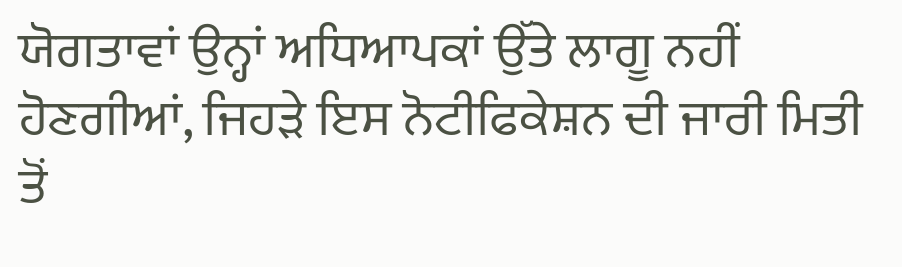ਯੋਗਤਾਵਾਂ ਉਨ੍ਹਾਂ ਅਧਿਆਪਕਾਂ ਉੱਤੇ ਲਾਗੂ ਨਹੀਂ ਹੋਣਗੀਆਂ, ਜਿਹੜੇ ਇਸ ਨੋਟੀਫਿਕੇਸ਼ਨ ਦੀ ਜਾਰੀ ਮਿਤੀ ਤੋਂ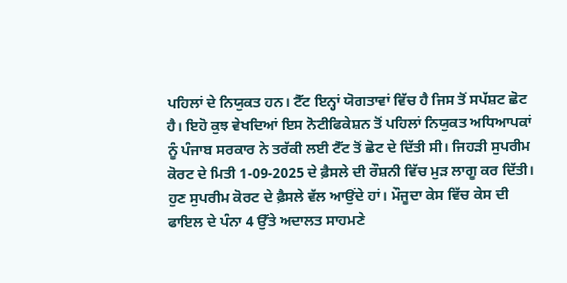ਪਹਿਲਾਂ ਦੇ ਨਿਯੁਕਤ ਹਨ। ਟੈੱਟ ਇਨ੍ਹਾਂ ਯੋਗਤਾਵਾਂ ਵਿੱਚ ਹੈ ਜਿਸ ਤੋਂ ਸਪੱਸ਼ਟ ਛੋਟ ਹੈ। ਇਹੋ ਕੁਝ ਵੇਖਦਿਆਂ ਇਸ ਨੋਟੀਫਿਕੇਸ਼ਨ ਤੋਂ ਪਹਿਲਾਂ ਨਿਯੁਕਤ ਅਧਿਆਪਕਾਂ ਨੂੰ ਪੰਜਾਬ ਸਰਕਾਰ ਨੇ ਤਰੱਕੀ ਲਈ ਟੈੱਟ ਤੋਂ ਛੋਟ ਦੇ ਦਿੱਤੀ ਸੀ। ਜਿਹੜੀ ਸੁਪਰੀਮ ਕੋਰਟ ਦੇ ਮਿਤੀ 1-09-2025 ਦੇ ਫ਼ੈਸਲੇ ਦੀ ਰੌਸ਼ਨੀ ਵਿੱਚ ਮੁੜ ਲਾਗੂ ਕਰ ਦਿੱਤੀ।
ਹੁਣ ਸੁਪਰੀਮ ਕੋਰਟ ਦੇ ਫ਼ੈਸਲੇ ਵੱਲ ਆਉਂਦੇ ਹਾਂ। ਮੌਜੂਦਾ ਕੇਸ ਵਿੱਚ ਕੇਸ ਦੀ ਫਾਇਲ ਦੇ ਪੰਨਾ 4 ਉੱਤੇ ਅਦਾਲਤ ਸਾਹਮਣੇ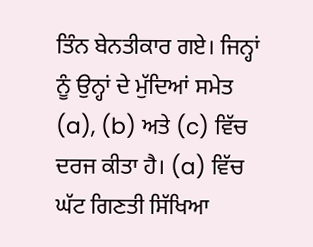ਤਿੰਨ ਬੇਨਤੀਕਾਰ ਗਏ। ਜਿਨ੍ਹਾਂ ਨੂੰ ਉਨ੍ਹਾਂ ਦੇ ਮੁੱਦਿਆਂ ਸਮੇਤ (a), (b) ਅਤੇ (c) ਵਿੱਚ ਦਰਜ ਕੀਤਾ ਹੈ। (a) ਵਿੱਚ ਘੱਟ ਗਿਣਤੀ ਸਿੱਖਿਆ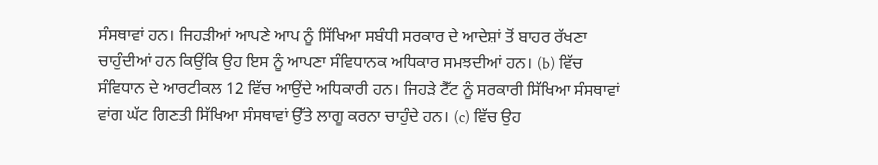ਸੰਸਥਾਵਾਂ ਹਨ। ਜਿਹੜੀਆਂ ਆਪਣੇ ਆਪ ਨੂੰ ਸਿੱਖਿਆ ਸਬੰਧੀ ਸਰਕਾਰ ਦੇ ਆਦੇਸ਼ਾਂ ਤੋਂ ਬਾਹਰ ਰੱਖਣਾ ਚਾਹੁੰਦੀਆਂ ਹਨ ਕਿਉਂਕਿ ਉਹ ਇਸ ਨੂੰ ਆਪਣਾ ਸੰਵਿਧਾਨਕ ਅਧਿਕਾਰ ਸਮਝਦੀਆਂ ਹਨ। (b) ਵਿੱਚ ਸੰਵਿਧਾਨ ਦੇ ਆਰਟੀਕਲ 12 ਵਿੱਚ ਆਉਂਦੇ ਅਧਿਕਾਰੀ ਹਨ। ਜਿਹੜੇ ਟੈੱਟ ਨੂੰ ਸਰਕਾਰੀ ਸਿੱਖਿਆ ਸੰਸਥਾਵਾਂ ਵਾਂਗ ਘੱਟ ਗਿਣਤੀ ਸਿੱਖਿਆ ਸੰਸਥਾਵਾਂ ਉੱਤੇ ਲਾਗੂ ਕਰਨਾ ਚਾਹੁੰਦੇ ਹਨ। (c) ਵਿੱਚ ਉਹ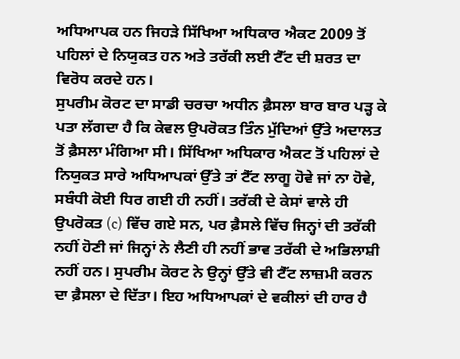ਅਧਿਆਪਕ ਹਨ ਜਿਹੜੇ ਸਿੱਖਿਆ ਅਧਿਕਾਰ ਐਕਟ 2009 ਤੋਂ ਪਹਿਲਾਂ ਦੇ ਨਿਯੁਕਤ ਹਨ ਅਤੇ ਤਰੱਕੀ ਲਈ ਟੈੱਟ ਦੀ ਸ਼ਰਤ ਦਾ ਵਿਰੋਧ ਕਰਦੇ ਹਨ।
ਸੁਪਰੀਮ ਕੋਰਟ ਦਾ ਸਾਡੀ ਚਰਚਾ ਅਧੀਨ ਫ਼ੈਸਲਾ ਬਾਰ ਬਾਰ ਪੜ੍ਹ ਕੇ ਪਤਾ ਲੱਗਦਾ ਹੈ ਕਿ ਕੇਵਲ ਉਪਰੋਕਤ ਤਿੰਨ ਮੁੱਦਿਆਂ ਉੱਤੇ ਅਦਾਲਤ ਤੋਂ ਫ਼ੈਸਲਾ ਮੰਗਿਆ ਸੀ। ਸਿੱਖਿਆ ਅਧਿਕਾਰ ਐਕਟ ਤੋਂ ਪਹਿਲਾਂ ਦੇ ਨਿਯੁਕਤ ਸਾਰੇ ਅਧਿਆਪਕਾਂ ਉੱਤੇ ਤਾਂ ਟੈੱਟ ਲਾਗੂ ਹੋਵੇ ਜਾਂ ਨਾ ਹੋਵੇ, ਸਬੰਧੀ ਕੋਈ ਧਿਰ ਗਈ ਹੀ ਨਹੀਂ। ਤਰੱਕੀ ਦੇ ਕੇਸਾਂ ਵਾਲੇ ਹੀ ਉਪਰੋਕਤ (c) ਵਿੱਚ ਗਏ ਸਨ, ਪਰ ਫ਼ੈਸਲੇ ਵਿੱਚ ਜਿਨ੍ਹਾਂ ਦੀ ਤਰੱਕੀ ਨਹੀਂ ਹੋਣੀ ਜਾਂ ਜਿਨ੍ਹਾਂ ਨੇ ਲੈਣੀ ਹੀ ਨਹੀਂ ਭਾਵ ਤਰੱਕੀ ਦੇ ਅਭਿਲਾਸ਼ੀ ਨਹੀਂ ਹਨ। ਸੁਪਰੀਮ ਕੋਰਟ ਨੇ ਉਨ੍ਹਾਂ ਉੱਤੇ ਵੀ ਟੈੱਟ ਲਾਜ਼ਮੀ ਕਰਨ ਦਾ ਫ਼ੈਸਲਾ ਦੇ ਦਿੱਤਾ। ਇਹ ਅਧਿਆਪਕਾਂ ਦੇ ਵਕੀਲਾਂ ਦੀ ਹਾਰ ਹੈ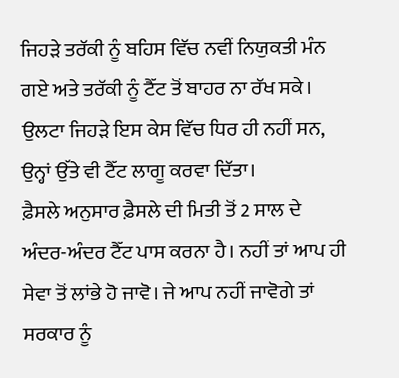ਜਿਹੜੇ ਤਰੱਕੀ ਨੂੰ ਬਹਿਸ ਵਿੱਚ ਨਵੀਂ ਨਿਯੁਕਤੀ ਮੰਨ ਗਏ ਅਤੇ ਤਰੱਕੀ ਨੂੰ ਟੈੱਟ ਤੋਂ ਬਾਹਰ ਨਾ ਰੱਖ ਸਕੇ। ਉਲਟਾ ਜਿਹੜੇ ਇਸ ਕੇਸ ਵਿੱਚ ਧਿਰ ਹੀ ਨਹੀਂ ਸਨ, ਉਨ੍ਹਾਂ ਉੱਤੇ ਵੀ ਟੈੱਟ ਲਾਗੂ ਕਰਵਾ ਦਿੱਤਾ।
ਫ਼ੈਸਲੇ ਅਨੁਸਾਰ ਫ਼ੈਸਲੇ ਦੀ ਮਿਤੀ ਤੋਂ 2 ਸਾਲ ਦੇ ਅੰਦਰ-ਅੰਦਰ ਟੈੱਟ ਪਾਸ ਕਰਨਾ ਹੈ। ਨਹੀਂ ਤਾਂ ਆਪ ਹੀ ਸੇਵਾ ਤੋਂ ਲਾਂਭੇ ਹੋ ਜਾਵੋ। ਜੇ ਆਪ ਨਹੀਂ ਜਾਵੋਗੇ ਤਾਂ ਸਰਕਾਰ ਨੂੰ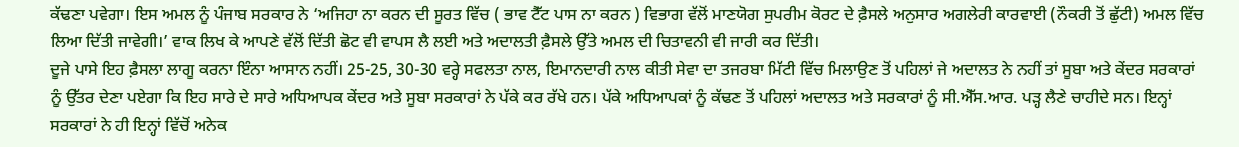ਕੱਢਣਾ ਪਵੇਗਾ। ਇਸ ਅਮਲ ਨੂੰ ਪੰਜਾਬ ਸਰਕਾਰ ਨੇ ‘ਅਜਿਹਾ ਨਾ ਕਰਨ ਦੀ ਸੂਰਤ ਵਿੱਚ ( ਭਾਵ ਟੈੱਟ ਪਾਸ ਨਾ ਕਰਨ ) ਵਿਭਾਗ ਵੱਲੋਂ ਮਾਣਯੋਗ ਸੁਪਰੀਮ ਕੋਰਟ ਦੇ ਫ਼ੈਸਲੇ ਅਨੁਸਾਰ ਅਗਲੇਰੀ ਕਾਰਵਾਈ (ਨੌਕਰੀ ਤੋਂ ਛੁੱਟੀ) ਅਮਲ ਵਿੱਚ ਲਿਆ ਦਿੱਤੀ ਜਾਵੇਗੀ।’ ਵਾਕ ਲਿਖ ਕੇ ਆਪਣੇ ਵੱਲੋਂ ਦਿੱਤੀ ਛੋਟ ਵੀ ਵਾਪਸ ਲੈ ਲਈ ਅਤੇ ਅਦਾਲਤੀ ਫ਼ੈਸਲੇ ਉੱਤੇ ਅਮਲ ਦੀ ਚਿਤਾਵਨੀ ਵੀ ਜਾਰੀ ਕਰ ਦਿੱਤੀ।
ਦੂਜੇ ਪਾਸੇ ਇਹ ਫ਼ੈਸਲਾ ਲਾਗੂ ਕਰਨਾ ਇੰਨਾ ਆਸਾਨ ਨਹੀਂ। 25-25, 30-30 ਵਰ੍ਹੇ ਸਫਲਤਾ ਨਾਲ, ਇਮਾਨਦਾਰੀ ਨਾਲ ਕੀਤੀ ਸੇਵਾ ਦਾ ਤਜਰਬਾ ਮਿੱਟੀ ਵਿੱਚ ਮਿਲਾਉਣ ਤੋਂ ਪਹਿਲਾਂ ਜੇ ਅਦਾਲਤ ਨੇ ਨਹੀਂ ਤਾਂ ਸੂਬਾ ਅਤੇ ਕੇਂਦਰ ਸਰਕਾਰਾਂ ਨੂੰ ਉੱਤਰ ਦੇਣਾ ਪਏਗਾ ਕਿ ਇਹ ਸਾਰੇ ਦੇ ਸਾਰੇ ਅਧਿਆਪਕ ਕੇਂਦਰ ਅਤੇ ਸੂਬਾ ਸਰਕਾਰਾਂ ਨੇ ਪੱਕੇ ਕਰ ਰੱਖੇ ਹਨ। ਪੱਕੇ ਅਧਿਆਪਕਾਂ ਨੂੰ ਕੱਢਣ ਤੋਂ ਪਹਿਲਾਂ ਅਦਾਲਤ ਅਤੇ ਸਰਕਾਰਾਂ ਨੂੰ ਸੀ.ਐੱਸ.ਆਰ. ਪੜ੍ਹ ਲੈਣੇ ਚਾਹੀਦੇ ਸਨ। ਇਨ੍ਹਾਂ ਸਰਕਾਰਾਂ ਨੇ ਹੀ ਇਨ੍ਹਾਂ ਵਿੱਚੋਂ ਅਨੇਕ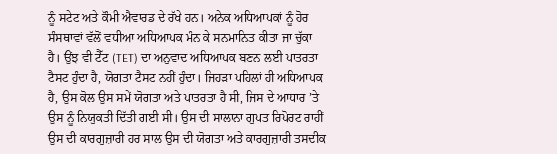ਨੂੰ ਸਟੇਟ ਅਤੇ ਕੌਮੀ ਐਵਾਰਡ ਦੇ ਰੱਖੇ ਹਨ। ਅਨੇਕ ਅਧਿਆਪਕਾਂ ਨੂੰ ਹੋਰ ਸੰਸਥਾਵਾਂ ਵੱਲੋਂ ਵਧੀਆ ਅਧਿਆਪਕ ਮੰਨ ਕੇ ਸਨਮਾਨਿਤ ਕੀਤਾ ਜਾ ਚੁੱਕਾ ਹੈ। ਉਂਝ ਵੀ ਟੈੱਟ (TET) ਦਾ ਅਨੁਵਾਦ ਅਧਿਆਪਕ ਬਣਨ ਲਈ ਪਾਤਰਤਾ ਟੈਸਟ ਹੁੰਦਾ ਹੈ, ਯੋਗਤਾ ਟੈਸਟ ਨਹੀਂ ਹੁੰਦਾ। ਜਿਹੜਾ ਪਹਿਲਾਂ ਹੀ ਅਧਿਆਪਕ ਹੈ, ਉਸ ਕੋਲ ਉਸ ਸਮੇਂ ਯੋਗਤਾ ਅਤੇ ਪਾਤਰਤਾ ਹੈ ਸੀ, ਜਿਸ ਦੇ ਆਧਾਰ ’ਤੇ ਉਸ ਨੂੰ ਨਿਯੁਕਤੀ ਦਿੱਤੀ ਗਈ ਸੀ। ਉਸ ਦੀ ਸਾਲਾਨਾ ਗੁਪਤ ਰਿਪੋਰਟ ਰਾਹੀਂ ਉਸ ਦੀ ਕਾਰਗੁਜ਼ਾਰੀ ਹਰ ਸਾਲ ਉਸ ਦੀ ਯੋਗਤਾ ਅਤੇ ਕਾਰਗੁਜ਼ਾਰੀ ਤਸਦੀਕ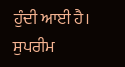ਹੁੰਦੀ ਆਈ ਹੈ। ਸੁਪਰੀਮ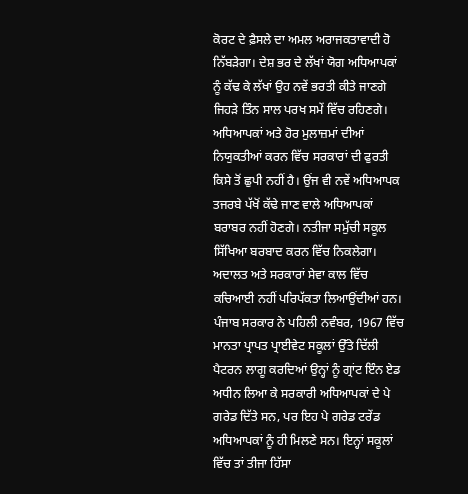ਕੋਰਟ ਦੇ ਫ਼ੈਸਲੇ ਦਾ ਅਮਲ ਅਰਾਜਕਤਾਵਾਦੀ ਹੋ ਨਿੱਬੜੇਗਾ। ਦੇਸ਼ ਭਰ ਦੇ ਲੱਖਾਂ ਯੋਗ ਅਧਿਆਪਕਾਂ ਨੂੰ ਕੱਢ ਕੇ ਲੱਖਾਂ ਉਹ ਨਵੇਂ ਭਰਤੀ ਕੀਤੇ ਜਾਣਗੇ ਜਿਹੜੇ ਤਿੰਨ ਸਾਲ ਪਰਖ ਸਮੇਂ ਵਿੱਚ ਰਹਿਣਗੇ। ਅਧਿਆਪਕਾਂ ਅਤੇ ਹੋਰ ਮੁਲਾਜ਼ਮਾਂ ਦੀਆਂ ਨਿਯੁਕਤੀਆਂ ਕਰਨ ਵਿੱਚ ਸਰਕਾਰਾਂ ਦੀ ਫੁਰਤੀ ਕਿਸੇ ਤੋਂ ਛੁਪੀ ਨਹੀਂ ਹੈ। ਉਂਜ ਵੀ ਨਵੇਂ ਅਧਿਆਪਕ ਤਜਰਬੇ ਪੱਖੋਂ ਕੱਢੇ ਜਾਣ ਵਾਲੇ ਅਧਿਆਪਕਾਂ ਬਰਾਬਰ ਨਹੀਂ ਹੋਣਗੇ। ਨਤੀਜਾ ਸਮੁੱਚੀ ਸਕੂਲ ਸਿੱਖਿਆ ਬਰਬਾਦ ਕਰਨ ਵਿੱਚ ਨਿਕਲੇਗਾ।
ਅਦਾਲਤ ਅਤੇ ਸਰਕਾਰਾਂ ਸੇਵਾ ਕਾਲ ਵਿੱਚ ਕਚਿਆਈ ਨਹੀਂ ਪਰਿਪੱਕਤਾ ਲਿਆਉਂਦੀਆਂ ਹਨ। ਪੰਜਾਬ ਸਰਕਾਰ ਨੇ ਪਹਿਲੀ ਨਵੰਬਰ, 1967 ਵਿੱਚ ਮਾਨਤਾ ਪ੍ਰਾਪਤ ਪ੍ਰਾਈਵੇਟ ਸਕੂਲਾਂ ਉੱਤੇ ਦਿੱਲੀ ਪੈਟਰਨ ਲਾਗੂ ਕਰਦਿਆਂ ਉਨ੍ਹਾਂ ਨੂੰ ਗ੍ਰਾਂਟ ਇੰਨ ਏਡ ਅਧੀਨ ਲਿਆ ਕੇ ਸਰਕਾਰੀ ਅਧਿਆਪਕਾਂ ਦੇ ਪੇ ਗਰੇਡ ਦਿੱਤੇ ਸਨ, ਪਰ ਇਹ ਪੇ ਗਰੇਡ ਟਰੇਂਡ ਅਧਿਆਪਕਾਂ ਨੂੰ ਹੀ ਮਿਲਣੇ ਸਨ। ਇਨ੍ਹਾਂ ਸਕੂਲਾਂ ਵਿੱਚ ਤਾਂ ਤੀਜਾ ਹਿੱਸਾ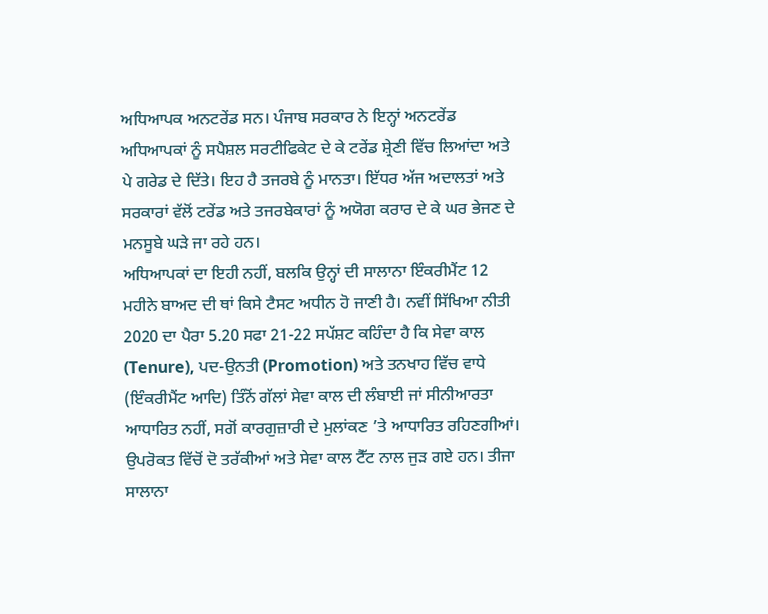ਅਧਿਆਪਕ ਅਨਟਰੇਂਡ ਸਨ। ਪੰਜਾਬ ਸਰਕਾਰ ਨੇ ਇਨ੍ਹਾਂ ਅਨਟਰੇਂਡ ਅਧਿਆਪਕਾਂ ਨੂੰ ਸਪੈਸ਼ਲ ਸਰਟੀਫਿਕੇਟ ਦੇ ਕੇ ਟਰੇਂਡ ਸ਼੍ਰੇਣੀ ਵਿੱਚ ਲਿਆਂਦਾ ਅਤੇ ਪੇ ਗਰੇਡ ਦੇ ਦਿੱਤੇ। ਇਹ ਹੈ ਤਜਰਬੇ ਨੂੰ ਮਾਨਤਾ। ਇੱਧਰ ਅੱਜ ਅਦਾਲਤਾਂ ਅਤੇ ਸਰਕਾਰਾਂ ਵੱਲੋਂ ਟਰੇਂਡ ਅਤੇ ਤਜਰਬੇਕਾਰਾਂ ਨੂੰ ਅਯੋਗ ਕਰਾਰ ਦੇ ਕੇ ਘਰ ਭੇਜਣ ਦੇ ਮਨਸੂਬੇ ਘੜੇ ਜਾ ਰਹੇ ਹਨ।
ਅਧਿਆਪਕਾਂ ਦਾ ਇਹੀ ਨਹੀਂ, ਬਲਕਿ ਉਨ੍ਹਾਂ ਦੀ ਸਾਲਾਨਾ ਇੰਕਰੀਮੈਂਟ 12 ਮਹੀਨੇ ਬਾਅਦ ਦੀ ਥਾਂ ਕਿਸੇ ਟੈਸਟ ਅਧੀਨ ਹੋ ਜਾਣੀ ਹੈ। ਨਵੀਂ ਸਿੱਖਿਆ ਨੀਤੀ 2020 ਦਾ ਪੈਰਾ 5.20 ਸਫਾ 21-22 ਸਪੱਸ਼ਟ ਕਹਿੰਦਾ ਹੈ ਕਿ ਸੇਵਾ ਕਾਲ (Tenure), ਪਦ-ਉਨਤੀ (Promotion) ਅਤੇ ਤਨਖਾਹ ਵਿੱਚ ਵਾਧੇ (ਇੰਕਰੀਮੈਂਟ ਆਦਿ) ਤਿੰਨੋਂ ਗੱਲਾਂ ਸੇਵਾ ਕਾਲ ਦੀ ਲੰਬਾਈ ਜਾਂ ਸੀਨੀਆਰਤਾ ਆਧਾਰਿਤ ਨਹੀਂ, ਸਗੋਂ ਕਾਰਗੁਜ਼ਾਰੀ ਦੇ ਮੁਲਾਂਕਣ ’ਤੇ ਆਧਾਰਿਤ ਰਹਿਣਗੀਆਂ। ਉਪਰੋਕਤ ਵਿੱਚੋਂ ਦੋ ਤਰੱਕੀਆਂ ਅਤੇ ਸੇਵਾ ਕਾਲ ਟੈੱਟ ਨਾਲ ਜੁੜ ਗਏ ਹਨ। ਤੀਜਾ ਸਾਲਾਨਾ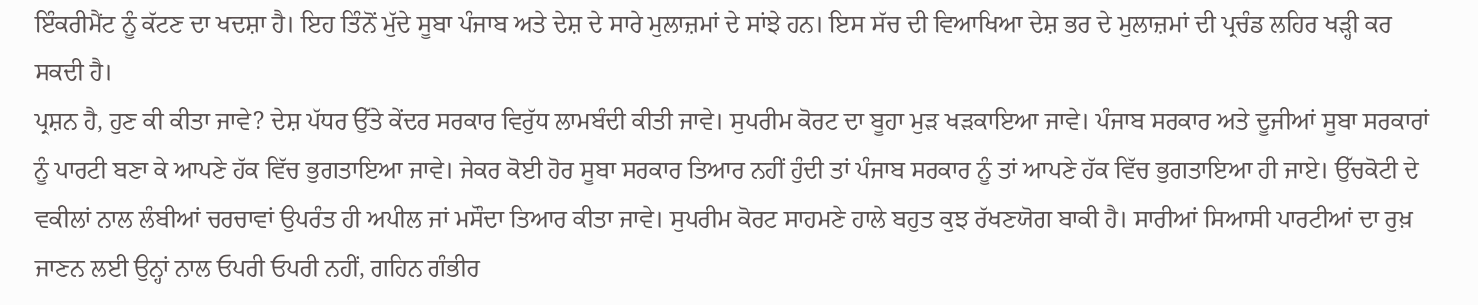ਇੰਕਰੀਮੈਂਟ ਨੂੰ ਕੱਟਣ ਦਾ ਖਦਸ਼ਾ ਹੈ। ਇਹ ਤਿੰਨੋਂ ਮੁੱਦੇ ਸੂਬਾ ਪੰਜਾਬ ਅਤੇ ਦੇਸ਼ ਦੇ ਸਾਰੇ ਮੁਲਾਜ਼ਮਾਂ ਦੇ ਸਾਂਝੇ ਹਨ। ਇਸ ਸੱਚ ਦੀ ਵਿਆਖਿਆ ਦੇਸ਼ ਭਰ ਦੇ ਮੁਲਾਜ਼ਮਾਂ ਦੀ ਪ੍ਰਚੰਡ ਲਹਿਰ ਖੜ੍ਹੀ ਕਰ ਸਕਦੀ ਹੈ।
ਪ੍ਰਸ਼ਨ ਹੈ, ਹੁਣ ਕੀ ਕੀਤਾ ਜਾਵੇ? ਦੇਸ਼ ਪੱਧਰ ਉੱਤੇ ਕੇਂਦਰ ਸਰਕਾਰ ਵਿਰੁੱਧ ਲਾਮਬੰਦੀ ਕੀਤੀ ਜਾਵੇ। ਸੁਪਰੀਮ ਕੋਰਟ ਦਾ ਬੂਹਾ ਮੁੜ ਖੜਕਾਇਆ ਜਾਵੇ। ਪੰਜਾਬ ਸਰਕਾਰ ਅਤੇ ਦੂਜੀਆਂ ਸੂਬਾ ਸਰਕਾਰਾਂ ਨੂੰ ਪਾਰਟੀ ਬਣਾ ਕੇ ਆਪਣੇ ਹੱਕ ਵਿੱਚ ਭੁਗਤਾਇਆ ਜਾਵੇ। ਜੇਕਰ ਕੋਈ ਹੋਰ ਸੂਬਾ ਸਰਕਾਰ ਤਿਆਰ ਨਹੀਂ ਹੁੰਦੀ ਤਾਂ ਪੰਜਾਬ ਸਰਕਾਰ ਨੂੰ ਤਾਂ ਆਪਣੇ ਹੱਕ ਵਿੱਚ ਭੁਗਤਾਇਆ ਹੀ ਜਾਏ। ਉੱਚਕੋਟੀ ਦੇ ਵਕੀਲਾਂ ਨਾਲ ਲੰਬੀਆਂ ਚਰਚਾਵਾਂ ਉਪਰੰਤ ਹੀ ਅਪੀਲ ਜਾਂ ਮਸੌਦਾ ਤਿਆਰ ਕੀਤਾ ਜਾਵੇ। ਸੁਪਰੀਮ ਕੋਰਟ ਸਾਹਮਣੇ ਹਾਲੇ ਬਹੁਤ ਕੁਝ ਰੱਖਣਯੋਗ ਬਾਕੀ ਹੈ। ਸਾਰੀਆਂ ਸਿਆਸੀ ਪਾਰਟੀਆਂ ਦਾ ਰੁਖ਼ ਜਾਣਨ ਲਈ ਉਨ੍ਹਾਂ ਨਾਲ ਓਪਰੀ ਓਪਰੀ ਨਹੀਂ, ਗਹਿਨ ਗੰਭੀਰ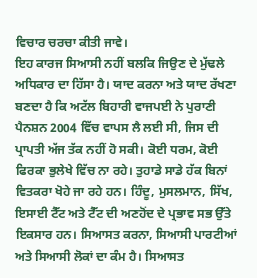ਵਿਚਾਰ ਚਰਚਾ ਕੀਤੀ ਜਾਵੇ।
ਇਹ ਕਾਰਜ ਸਿਆਸੀ ਨਹੀਂ ਬਲਕਿ ਜਿਉਣ ਦੇ ਮੁੱਢਲੇ ਅਧਿਕਾਰ ਦਾ ਹਿੱਸਾ ਹੈ। ਯਾਦ ਕਰਨਾ ਅਤੇ ਯਾਦ ਰੱਖਣਾ ਬਣਦਾ ਹੈ ਕਿ ਅਟੱਲ ਬਿਹਾਰੀ ਵਾਜਪਈ ਨੇ ਪੁਰਾਣੀ ਪੈਨਸ਼ਨ 2004 ਵਿੱਚ ਵਾਪਸ ਲੈ ਲਈ ਸੀ, ਜਿਸ ਦੀ ਪ੍ਰਾਪਤੀ ਅੱਜ ਤੱਕ ਨਹੀਂ ਹੋ ਸਕੀ। ਕੋਈ ਧਰਮ, ਕੋਈ ਫਿਰਕਾ ਭੁਲੇਖੇ ਵਿੱਚ ਨਾ ਰਹੇ। ਤੁਹਾਡੇ ਸਾਡੇ ਹੱਕ ਬਿਨਾਂ ਵਿਤਕਰਾ ਖੋਹੇ ਜਾ ਰਹੇ ਹਨ। ਹਿੰਦੂ, ਮੁਸਲਮਾਨ, ਸਿੱਖ, ਇਸਾਈ ਟੈੱਟ ਅਤੇ ਟੈੱਟ ਦੀ ਅਣਹੋਂਦ ਦੇ ਪ੍ਰਭਾਵ ਸਭ ਉੱਤੇ ਇਕਸਾਰ ਹਨ। ਸਿਆਸਤ ਕਰਨਾ, ਸਿਆਸੀ ਪਾਰਟੀਆਂ ਅਤੇ ਸਿਆਸੀ ਲੋਕਾਂ ਦਾ ਕੰਮ ਹੈ। ਸਿਆਸਤ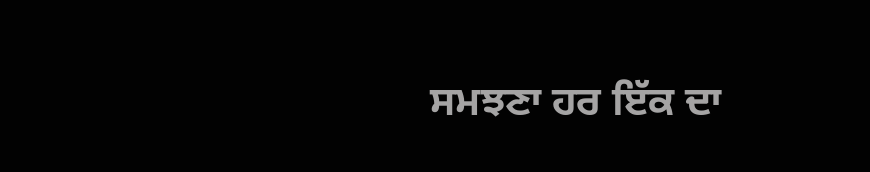ਸਮਝਣਾ ਹਰ ਇੱਕ ਦਾ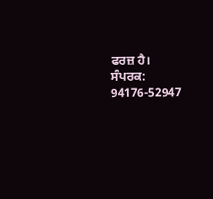ਫਰਜ਼ ਹੈ।
ਸੰਪਰਕ: 94176-52947